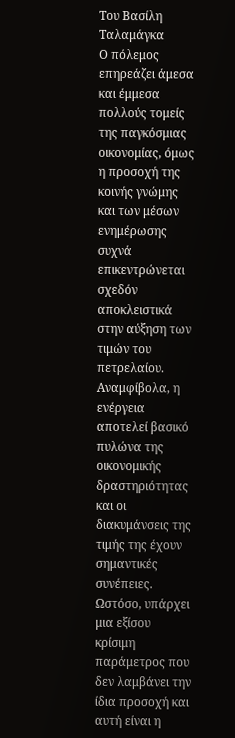Του Βασίλη Ταλαμάγκα
Ο πόλεμος επηρεάζει άμεσα και έμμεσα πολλούς τομείς της παγκόσμιας οικονομίας, όμως η προσοχή της κοινής γνώμης και των μέσων ενημέρωσης συχνά επικεντρώνεται σχεδόν αποκλειστικά στην αύξηση των τιμών του πετρελαίου. Αναμφίβολα, η ενέργεια αποτελεί βασικό πυλώνα της οικονομικής δραστηριότητας και οι διακυμάνσεις της τιμής της έχουν σημαντικές συνέπειες. Ωστόσο, υπάρχει μια εξίσου κρίσιμη παράμετρος που δεν λαμβάνει την ίδια προσοχή και αυτή είναι η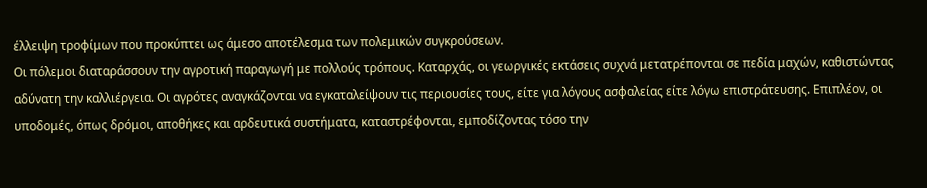έλλειψη τροφίμων που προκύπτει ως άμεσο αποτέλεσμα των πολεμικών συγκρούσεων.
Οι πόλεμοι διαταράσσουν την αγροτική παραγωγή με πολλούς τρόπους. Καταρχάς, οι γεωργικές εκτάσεις συχνά μετατρέπονται σε πεδία μαχών, καθιστώντας αδύνατη την καλλιέργεια. Οι αγρότες αναγκάζονται να εγκαταλείψουν τις περιουσίες τους, είτε για λόγους ασφαλείας είτε λόγω επιστράτευσης. Επιπλέον, οι υποδομές, όπως δρόμοι, αποθήκες και αρδευτικά συστήματα, καταστρέφονται, εμποδίζοντας τόσο την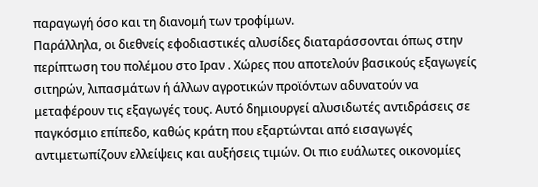παραγωγή όσο και τη διανομή των τροφίμων.
Παράλληλα, οι διεθνείς εφοδιαστικές αλυσίδες διαταράσσονται όπως στην περίπτωση του πολέμου στο Ιραν . Χώρες που αποτελούν βασικούς εξαγωγείς σιτηρών, λιπασμάτων ή άλλων αγροτικών προϊόντων αδυνατούν να μεταφέρουν τις εξαγωγές τους. Αυτό δημιουργεί αλυσιδωτές αντιδράσεις σε παγκόσμιο επίπεδο, καθώς κράτη που εξαρτώνται από εισαγωγές αντιμετωπίζουν ελλείψεις και αυξήσεις τιμών. Οι πιο ευάλωτες οικονομίες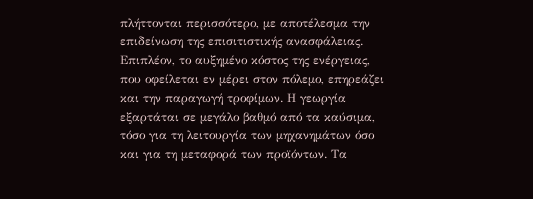πλήττονται περισσότερο, με αποτέλεσμα την επιδείνωση της επισιτιστικής ανασφάλειας.
Επιπλέον, το αυξημένο κόστος της ενέργειας, που οφείλεται εν μέρει στον πόλεμο, επηρεάζει και την παραγωγή τροφίμων. Η γεωργία εξαρτάται σε μεγάλο βαθμό από τα καύσιμα, τόσο για τη λειτουργία των μηχανημάτων όσο και για τη μεταφορά των προϊόντων. Τα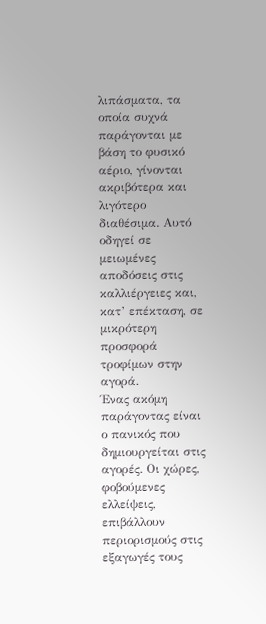λιπάσματα, τα οποία συχνά παράγονται με βάση το φυσικό αέριο, γίνονται ακριβότερα και λιγότερο διαθέσιμα. Αυτό οδηγεί σε μειωμένες αποδόσεις στις καλλιέργειες και, κατ’ επέκταση, σε μικρότερη προσφορά τροφίμων στην αγορά.
Ένας ακόμη παράγοντας είναι ο πανικός που δημιουργείται στις αγορές. Οι χώρες, φοβούμενες ελλείψεις, επιβάλλουν περιορισμούς στις εξαγωγές τους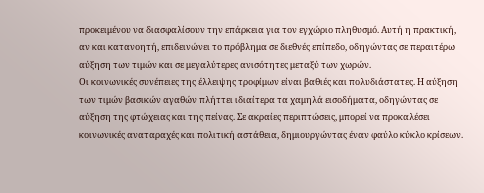προκειμένου να διασφαλίσουν την επάρκεια για τον εγχώριο πληθυσμό. Αυτή η πρακτική, αν και κατανοητή, επιδεινώνει το πρόβλημα σε διεθνές επίπεδο, οδηγώντας σε περαιτέρω αύξηση των τιμών και σε μεγαλύτερες ανισότητες μεταξύ των χωρών.
Οι κοινωνικές συνέπειες της έλλειψης τροφίμων είναι βαθιές και πολυδιάστατες. Η αύξηση των τιμών βασικών αγαθών πλήττει ιδιαίτερα τα χαμηλά εισοδήματα, οδηγώντας σε αύξηση της φτώχειας και της πείνας. Σε ακραίες περιπτώσεις, μπορεί να προκαλέσει κοινωνικές αναταραχές και πολιτική αστάθεια, δημιουργώντας έναν φαύλο κύκλο κρίσεων.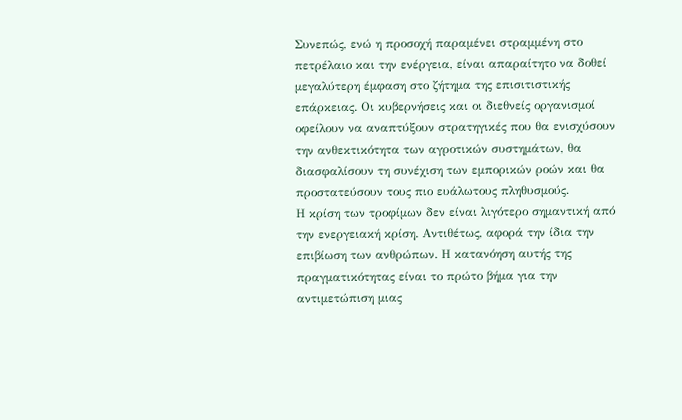Συνεπώς, ενώ η προσοχή παραμένει στραμμένη στο πετρέλαιο και την ενέργεια, είναι απαραίτητο να δοθεί μεγαλύτερη έμφαση στο ζήτημα της επισιτιστικής επάρκειας. Οι κυβερνήσεις και οι διεθνείς οργανισμοί οφείλουν να αναπτύξουν στρατηγικές που θα ενισχύσουν την ανθεκτικότητα των αγροτικών συστημάτων, θα διασφαλίσουν τη συνέχιση των εμπορικών ροών και θα προστατεύσουν τους πιο ευάλωτους πληθυσμούς.
Η κρίση των τροφίμων δεν είναι λιγότερο σημαντική από την ενεργειακή κρίση. Αντιθέτως, αφορά την ίδια την επιβίωση των ανθρώπων. Η κατανόηση αυτής της πραγματικότητας είναι το πρώτο βήμα για την αντιμετώπιση μιας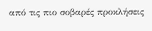από τις πιο σοβαρές προκλήσεις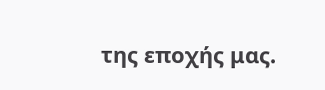της εποχής μας.